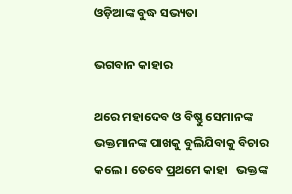ଓଡ଼ିଆଙ୍କ ବୁଦ୍ଧ ସଭ୍ୟତା

ଭଗବାନ କାହାର

ଥରେ ମହାଦେବ ଓ ବିଷ୍ଣୁ ସେମାନଙ୍କ ଭକ୍ତମାନଙ୍କ ପାଖକୁ ବୁଲିଯିବାକୁ ବିଚାର କଲେ । ତେବେ ପ୍ରଥମେ କାହା   ଭକ୍ତଙ୍କ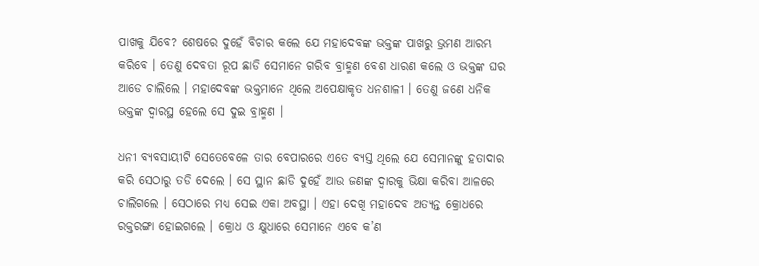ପାଖକୁ ଯିବେ? ଶେଷରେ ଦୁହେଁ ବିଚାର କଲେ ଯେ ମହାଦେବଙ୍କ ଭକ୍ତଙ୍କ ପାଖରୁ ଭ୍ରମଣ ଆରମ୍ଭ କରିବେ । ତେଣୁ ଦେବତା ରୂପ ଛାଡି ସେମାନେ ଗରିବ ବ୍ରାହ୍ମଣ ବେଶ ଧାରଣ କଲେ ଓ ଭକ୍ତଙ୍କ ଘର ଆଡେ ଚାଲିଲେ । ମହାଦେବଙ୍କ ଭକ୍ତମାନେ ଥିଲେ ଅପେକ୍ଷାକୃତ ଧନଶାଳୀ । ତେଣୁ ଜଣେ ଧନିକ ଭକ୍ତଙ୍କ ଦ୍ୱାରସ୍ଥ ହେଲେ ସେ ଦୁଇ ବ୍ରାହ୍ମଣ ।

ଧନୀ ବ୍ୟବସାୟୀଟି ସେତେବେଳେ ତାର ବେପାରରେ ଏତେ ବ୍ୟସ୍ତ ଥିଲେ ଯେ ସେମାନଙ୍କୁ ହତାଦାର କରି ସେଠାରୁ ତଡି ଦେଲେ । ସେ ସ୍ଥାନ ଛାଡି ଦୁହେଁ ଆଉ ଜଣଙ୍କ ଦ୍ୱାରକୁ ଭିକ୍ଷା କରିବା ଆଳରେ ଚାଲିଗଲେ । ସେଠାରେ ମଧ୍ୟ ସେଇ ଏକା ଅବସ୍ଥା । ଏହା ଦେଖି ମହାଦେବ ଅତ୍ୟନ୍ତ କ୍ରୋଧରେ ରକ୍ତରଙ୍ଗା ହୋଇଗଲେ । କ୍ରୋଧ ଓ କ୍ଷୁଧାରେ ସେମାନେ ଏବେ କ’ଣ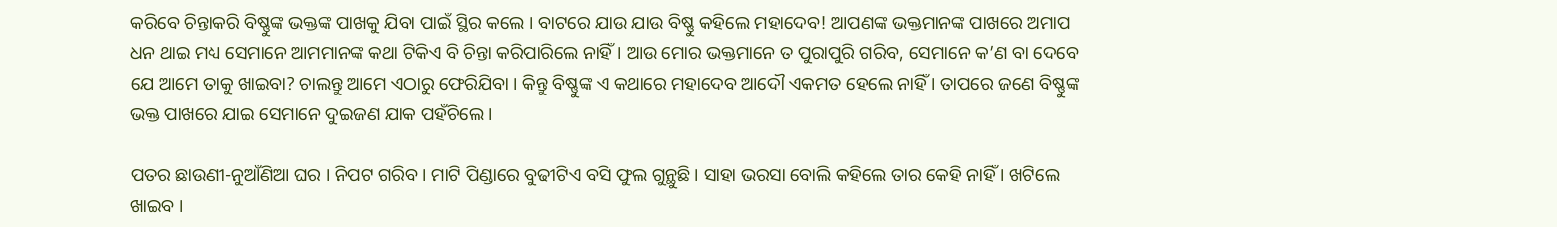କରିବେ ଚିନ୍ତାକରି ବିଷ୍ଣୁଙ୍କ ଭକ୍ତଙ୍କ ପାଖକୁ ଯିବା ପାଇଁ ସ୍ଥିର କଲେ । ବାଟରେ ଯାଉ ଯାଉ ବିଷ୍ଣୁ କହିଲେ ମହାଦେବ! ଆପଣଙ୍କ ଭକ୍ତମାନଙ୍କ ପାଖରେ ଅମାପ ଧନ ଥାଇ ମଧ୍ୟ ସେମାନେ ଆମମାନଙ୍କ କଥା ଟିକିଏ ବି ଚିନ୍ତା କରିପାରିଲେ ନାହିଁ । ଆଉ ମୋର ଭକ୍ତମାନେ ତ ପୁରାପୁରି ଗରିବ, ସେମାନେ କ’ଣ ବା ଦେବେ ଯେ ଆମେ ତାକୁ ଖାଇବା? ଚାଲନ୍ତୁ ଆମେ ଏଠାରୁ ଫେରିଯିବା । କିନ୍ତୁ ବିଷ୍ଣୁଙ୍କ ଏ କଥାରେ ମହାଦେବ ଆଦୌ ଏକମତ ହେଲେ ନାହିଁ । ତାପରେ ଜଣେ ବିଷ୍ଣୁଙ୍କ ଭକ୍ତ ପାଖରେ ଯାଇ ସେମାନେ ଦୁଇଜଣ ଯାକ ପହଁଚିଲେ ।

ପତର ଛାଉଣୀ-ନୁଆଁଣିଆ ଘର । ନିପଟ ଗରିବ । ମାଟି ପିଣ୍ଡାରେ ବୁଢୀଟିଏ ବସି ଫୁଲ ଗୁନ୍ଥୁଛି । ସାହା ଭରସା ବୋଲି କହିଲେ ତାର କେହି ନାହିଁ । ଖଟିଲେ ଖାଇବ ।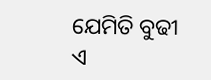ଯେମିତି ବୁଢୀ ଏ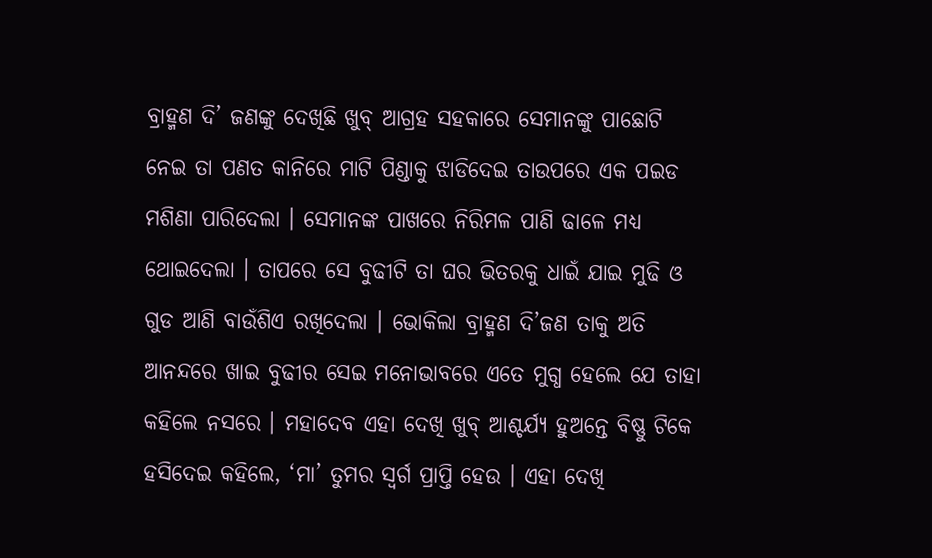ବ୍ରାହ୍ମଣ ଦି’ ଜଣଙ୍କୁ ଦେଖିଛି ଖୁବ୍ ଆଗ୍ରହ ସହକାରେ ସେମାନଙ୍କୁ ପାଛୋଟି ନେଇ ତା ପଣତ କାନିରେ ମାଟି ପିଣ୍ଡାକୁ ଝାଡିଦେଇ ତାଉପରେ ଏକ ପଇଡ ମଶିଣା ପାରିଦେଲା । ସେମାନଙ୍କ ପାଖରେ ନିରିମଳ ପାଣି ଢାଳେ ମଧ୍ୟ ଥୋଇଦେଲା । ତାପରେ ସେ ବୁଢୀଟି ତା ଘର ଭିତରକୁ ଧାଇଁ ଯାଇ ମୁଢି ଓ ଗୁଡ ଆଣି ବାଉଁଶିଏ ରଖିଦେଲା । ଭୋକିଲା ବ୍ରାହ୍ମଣ ଦି’ଜଣ ତାକୁ ଅତି ଆନନ୍ଦରେ ଖାଇ ବୁଢୀର ସେଇ ମନୋଭାବରେ ଏତେ ମୁଗ୍ଧ ହେଲେ ଯେ ତାହା କହିଲେ ନସରେ । ମହାଦେବ ଏହା ଦେଖି ଖୁବ୍ ଆଶ୍ଚର୍ଯ୍ୟ ହୁଅନ୍ତେ ବିଷ୍ଣୁ ଟିକେ ହସିଦେଇ କହିଲେ, ‘ମା’ ତୁମର ସ୍ୱର୍ଗ ପ୍ରାପ୍ତି ହେଉ । ଏହା ଦେଖି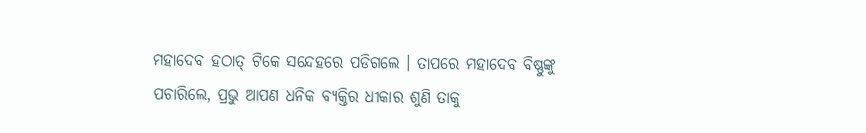ମହାଦେବ ହଠାତ୍ ଟିକେ ସନ୍ଦେହରେ ପଡିଗଲେ । ତାପରେ ମହାଦେବ ବିଷ୍ଣୁଙ୍କୁ ପଚାରିଲେ, ପ୍ରଭୁ ଆପଣ ଧନିକ ବ୍ୟକ୍ତିର ଧୀକାର ଶୁଣି ତାକୁ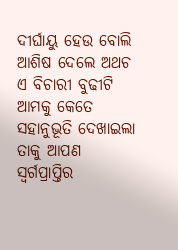ଦୀର୍ଘାୟୁ ହେଉ ବୋଲି ଆଶିଷ ଦେଲେ ଅଥଚ ଏ ବିଚାରୀ ବୁଢୀଟି ଆମକୁ କେତେ ସହାନୁଭୂତି ଦେଖାଇଲା ତାକୁ ଆପଣ ସ୍ୱର୍ଗପ୍ରାପ୍ତିର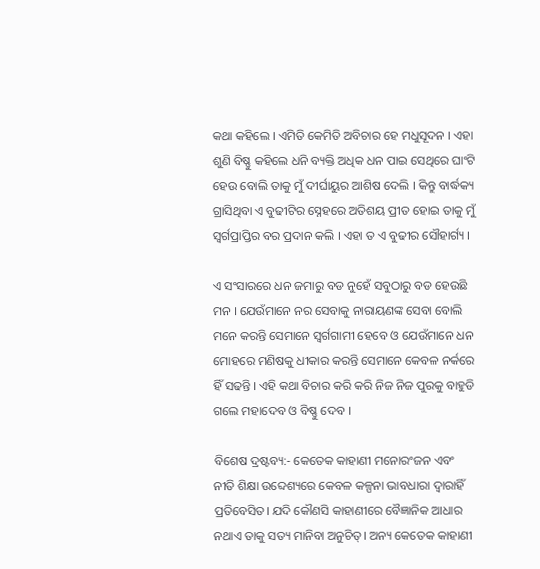କଥା କହିଲେ । ଏମିତି କେମିତି ଅବିଚାର ହେ ମଧୁସୂଦନ । ଏହା ଶୁଣି ବିଷ୍ଣୁ କହିଲେ ଧନି ବ୍ୟକ୍ତି ଅଧିକ ଧନ ପାଇ ସେଥିରେ ଘାଂଟି ହେଉ ବୋଲି ତାକୁ ମୁଁ ଦୀର୍ଘାୟୁର ଆଶିଷ ଦେଲି । କିନ୍ତୁ ବାର୍ଦ୍ଧକ୍ୟ ଗ୍ରାସିଥିବା ଏ ବୁଢୀଟିର ସ୍ନେହରେ ଅତିଶୟ ପ୍ରୀତ ହୋଇ ତାକୁ ମୁଁ ସ୍ୱର୍ଗପ୍ରାପ୍ତିର ବର ପ୍ରଦାନ କଲି । ଏହା ତ ଏ ବୁଢୀର ସୌହାର୍ଗ୍ୟ ।

ଏ ସଂସାରରେ ଧନ ଜମାରୁ ବଡ ନୁହେଁ ସବୁଠାରୁ ବଡ ହେଉଛି ମନ । ଯେଉଁମାନେ ନର ସେବାକୁ ନାରାୟଣଙ୍କ ସେବା ବୋଲି ମନେ କରନ୍ତି ସେମାନେ ସ୍ୱର୍ଗଗାମୀ ହେବେ ଓ ଯେଉଁମାନେ ଧନ ମୋହରେ ମଣିଷକୁ ଧୀକାର କରନ୍ତି ସେମାନେ କେବଳ ନର୍କରେ ହିଁ ସଢନ୍ତି । ଏହି କଥା ବିଚାର କରି କରି ନିଜ ନିଜ ପୁରକୁ ବାହୁଡି ଗଲେ ମହାଦେବ ଓ ବିଷ୍ଣୁ ଦେବ ।

ବିଶେଷ ଦ୍ରଷ୍ଟବ୍ୟ:- କେତେକ କାହାଣୀ ମନୋରଂଜନ ଏବଂ ନୀତି ଶିକ୍ଷା ଉବ୍ଦେଶ୍ୟରେ କେବଳ କଳ୍ପନା ଭାବଧାରା ଦ୍ୱାରାହିଁ ପ୍ରତିବେସିତ। ଯଦି କୌଣସି କାହାଣୀରେ ବୈଜ୍ଞାନିକ ଆଧାର ନଥାଏ ତାକୁ ସତ୍ୟ ମାନିବା ଅନୁଚିତ୍। ଅନ୍ୟ କେତେକ କାହାଣୀ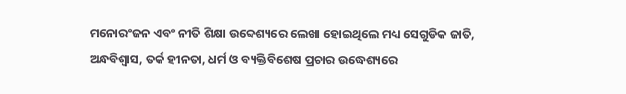ମନୋରଂଜନ ଏବଂ ନୀତି ଶିକ୍ଷା ଉବ୍ଦେଶ୍ୟରେ ଲେଖା ହୋଇଥିଲେ ମଧ୍ୟ ସେଗୁଡିକ ଜାତି, ଅନ୍ଧବିଶ୍ୱାସ, ତର୍କ ହୀନତା, ଧର୍ମ ଓ ବ୍ୟକ୍ତିବିଶେଷ ପ୍ରଚାର ଉଦ୍ଧେଶ୍ୟରେ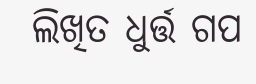ଲିଖିତ ଧୁର୍ତ୍ତ ଗପ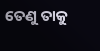ତେଣୁ ତାକୁ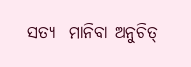ସତ୍ୟ  ମାନିବା ଅନୁଚିତ୍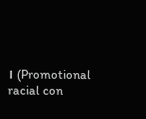। (Promotional racial con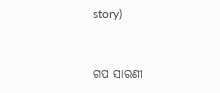story)


ଗପ ସାରଣୀ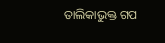ତାଲିକାଭୁକ୍ତ ଗପ